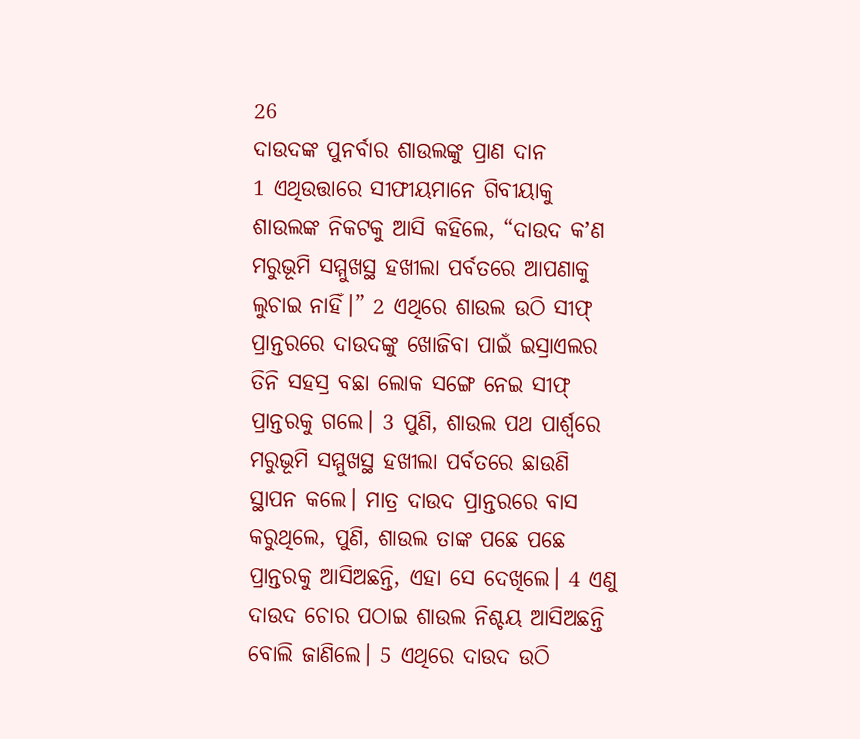26
ଦାଉଦଙ୍କ ପୁନର୍ବାର ଶାଉଲଙ୍କୁ ପ୍ରାଣ ଦାନ
1 ଏଥିଉତ୍ତାରେ ସୀଫୀୟମାନେ ଗିବୀୟାକୁ ଶାଉଲଙ୍କ ନିକଟକୁ ଆସି କହିଲେ, “ଦାଉଦ କʼଣ ମରୁଭୂମି ସମ୍ମୁଖସ୍ଥ ହଖୀଲା ପର୍ବତରେ ଆପଣାକୁ ଲୁଚାଇ ନାହିଁ।” 2 ଏଥିରେ ଶାଉଲ ଉଠି ସୀଫ୍ ପ୍ରାନ୍ତରରେ ଦାଉଦଙ୍କୁ ଖୋଜିବା ପାଇଁ ଇସ୍ରାଏଲର ତିନି ସହସ୍ର ବଛା ଲୋକ ସଙ୍ଗେ ନେଇ ସୀଫ୍ ପ୍ରାନ୍ତରକୁ ଗଲେ। 3 ପୁଣି, ଶାଉଲ ପଥ ପାର୍ଶ୍ୱରେ ମରୁଭୂମି ସମ୍ମୁଖସ୍ଥ ହଖୀଲା ପର୍ବତରେ ଛାଉଣି ସ୍ଥାପନ କଲେ। ମାତ୍ର ଦାଉଦ ପ୍ରାନ୍ତରରେ ବାସ କରୁଥିଲେ, ପୁଣି, ଶାଉଲ ତାଙ୍କ ପଛେ ପଛେ ପ୍ରାନ୍ତରକୁ ଆସିଅଛନ୍ତି, ଏହା ସେ ଦେଖିଲେ। 4 ଏଣୁ ଦାଉଦ ଚୋର ପଠାଇ ଶାଉଲ ନିଶ୍ଚୟ ଆସିଅଛନ୍ତି ବୋଲି ଜାଣିଲେ। 5 ଏଥିରେ ଦାଉଦ ଉଠି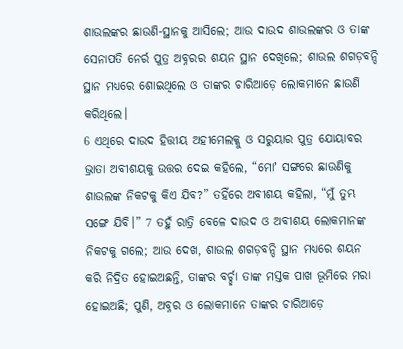ଶାଉଲଙ୍କର ଛାଉଣି-ସ୍ଥାନକୁ ଆସିଲେ; ଆଉ ଦାଉଦ ଶାଉଲଙ୍କର ଓ ତାଙ୍କ ସେନାପତି ନେର୍ର ପୁତ୍ର ଅବ୍ନରର ଶୟନ ସ୍ଥାନ ଦେଖିଲେ; ଶାଉଲ ଶଗଡ଼ବନ୍ଦି ସ୍ଥାନ ମଧ୍ୟରେ ଶୋଇଥିଲେ ଓ ତାଙ୍କର ଚାରିଆଡ଼େ ଲୋକମାନେ ଛାଉଣି କରିଥିଲେ।
6 ଏଥିରେ ଦାଉଦ ହିତ୍ତୀୟ ଅହୀମେଲକ୍କୁ ଓ ସରୁୟାର ପୁତ୍ର ଯୋୟାବର ଭ୍ରାତା ଅବୀଶୟକୁ ଉତ୍ତର ଦେଇ କହିଲେ, “ମୋʼ ସଙ୍ଗରେ ଛାଉଣିକୁ ଶାଉଲଙ୍କ ନିକଟକୁ କିଏ ଯିବ?” ତହିଁରେ ଅବୀଶୟ କହିଲା, “ମୁଁ ତୁମ୍ଭ ସଙ୍ଗେ ଯିବି।” 7 ତହୁଁ ରାତ୍ରି ବେଳେ ଦାଉଦ ଓ ଅବୀଶୟ ଲୋକମାନଙ୍କ ନିକଟକୁ ଗଲେ; ଆଉ ଦେଖ, ଶାଉଲ ଶଗଡ଼ବନ୍ଦି ସ୍ଥାନ ମଧ୍ୟରେ ଶୟନ କରି ନିଦ୍ରିତ ହୋଇଅଛନ୍ତି, ତାଙ୍କର ବର୍ଚ୍ଛା ତାଙ୍କ ମସ୍ତକ ପାଖ ଭୂମିରେ ମରା ହୋଇଅଛି; ପୁଣି, ଅବ୍ନର ଓ ଲୋକମାନେ ତାଙ୍କର ଚାରିଆଡ଼େ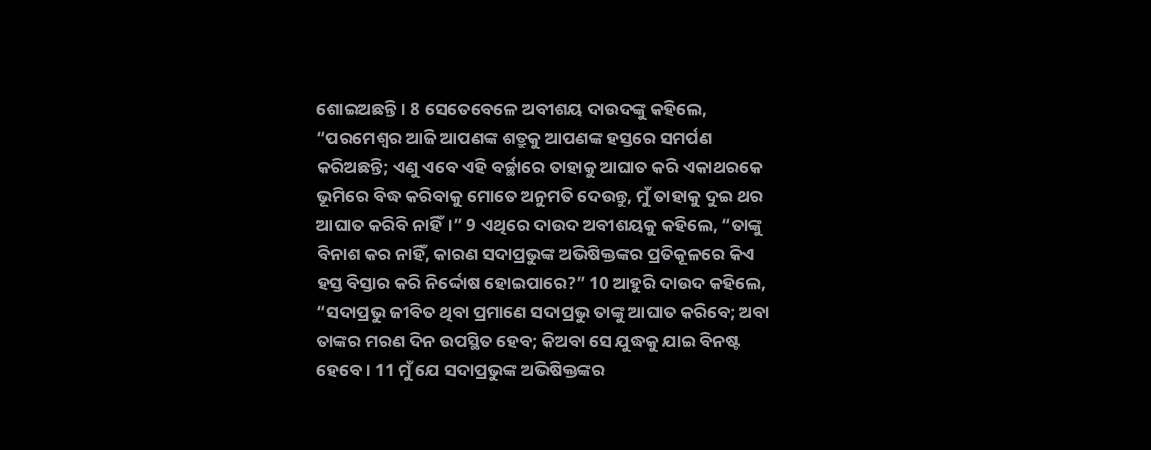ଶୋଇଅଛନ୍ତି। 8 ସେତେବେଳେ ଅବୀଶୟ ଦାଉଦଙ୍କୁ କହିଲେ, “ପରମେଶ୍ୱର ଆଜି ଆପଣଙ୍କ ଶତ୍ରୁକୁ ଆପଣଙ୍କ ହସ୍ତରେ ସମର୍ପଣ କରିଅଛନ୍ତି; ଏଣୁ ଏବେ ଏହି ବର୍ଚ୍ଛାରେ ତାହାକୁ ଆଘାତ କରି ଏକାଥରକେ ଭୂମିରେ ବିଦ୍ଧ କରିବାକୁ ମୋତେ ଅନୁମତି ଦେଉନ୍ତୁ, ମୁଁ ତାହାକୁ ଦୁଇ ଥର ଆଘାତ କରିବି ନାହିଁ।” 9 ଏଥିରେ ଦାଉଦ ଅବୀଶୟକୁ କହିଲେ, “ତାଙ୍କୁ ବିନାଶ କର ନାହିଁ, କାରଣ ସଦାପ୍ରଭୁଙ୍କ ଅଭିଷିକ୍ତଙ୍କର ପ୍ରତିକୂଳରେ କିଏ ହସ୍ତ ବିସ୍ତାର କରି ନିର୍ଦ୍ଦୋଷ ହୋଇପାରେ?” 10 ଆହୁରି ଦାଉଦ କହିଲେ, “ସଦାପ୍ରଭୁ ଜୀବିତ ଥିବା ପ୍ରମାଣେ ସଦାପ୍ରଭୁ ତାଙ୍କୁ ଆଘାତ କରିବେ; ଅବା ତାଙ୍କର ମରଣ ଦିନ ଉପସ୍ଥିତ ହେବ; କିଅବା ସେ ଯୁଦ୍ଧକୁ ଯାଇ ବିନଷ୍ଟ ହେବେ। 11 ମୁଁ ଯେ ସଦାପ୍ରଭୁଙ୍କ ଅଭିଷିକ୍ତଙ୍କର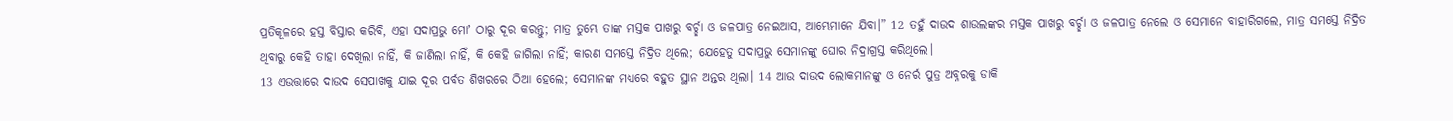ପ୍ରତିକୂଳରେ ହସ୍ତ ବିସ୍ତାର କରିବି, ଏହା ସଦାପ୍ରଭୁ ମୋʼ ଠାରୁ ଦୂର କରନ୍ତୁ; ମାତ୍ର ତୁମ୍ଭେ ତାଙ୍କ ମସ୍ତକ ପାଖରୁ ବର୍ଚ୍ଛା ଓ ଜଳପାତ୍ର ନେଇଆସ, ଆମ୍ଭେମାନେ ଯିବା।” 12 ତହୁଁ ଦାଉଦ ଶାଉଲଙ୍କର ମସ୍ତକ ପାଖରୁ ବର୍ଚ୍ଛା ଓ ଜଳପାତ୍ର ନେଲେ ଓ ସେମାନେ ବାହାରିଗଲେ, ମାତ୍ର ସମସ୍ତେ ନିଦ୍ରିତ ଥିବାରୁ କେହି ତାହା ଦେଖିଲା ନାହିଁ, କି ଜାଣିଲା ନାହିଁ, କି କେହି ଜାଗିଲା ନାହିଁ; କାରଣ ସମସ୍ତେ ନିଦ୍ରିତ ଥିଲେ; ଯେହେତୁ ସଦାପ୍ରଭୁ ସେମାନଙ୍କୁ ଘୋର ନିଦ୍ରାଗ୍ରସ୍ତ କରିଥିଲେ।
13 ଏଉତ୍ତାରେ ଦାଉଦ ସେପାଖକୁ ଯାଇ ଦୂର ପର୍ବତ ଶିଖରରେ ଠିଆ ହେଲେ; ସେମାନଙ୍କ ମଧ୍ୟରେ ବହୁତ ସ୍ଥାନ ଅନ୍ତର ଥିଲା। 14 ଆଉ ଦାଉଦ ଲୋକମାନଙ୍କୁ ଓ ନେର୍ର ପୁତ୍ର ଅବ୍ନରକୁ ଡାକି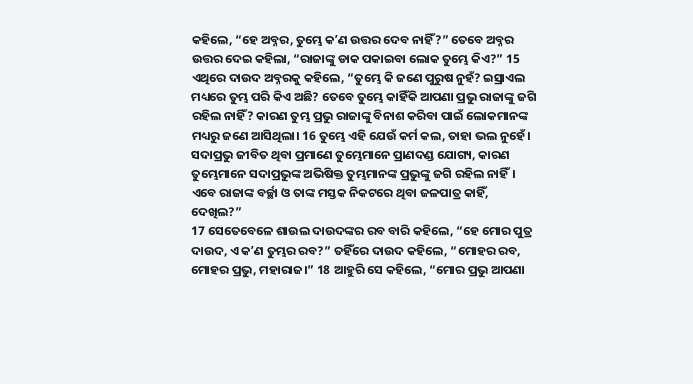କହିଲେ, “ହେ ଅବ୍ନର, ତୁମ୍ଭେ କʼଣ ଉତ୍ତର ଦେବ ନାହିଁ?” ତେବେ ଅବ୍ନର ଉତ୍ତର ଦେଇ କହିଲା, “ରାଜାଙ୍କୁ ଡାକ ପକାଇବା ଲୋକ ତୁମ୍ଭେ କିଏ?” 15 ଏଥିରେ ଦାଉଦ ଅବ୍ନରକୁ କହିଲେ, “ତୁମ୍ଭେ କି ଜଣେ ପୁରୁଷ ନୁହଁ? ଇସ୍ରାଏଲ ମଧ୍ୟରେ ତୁମ୍ଭ ପରି କିଏ ଅଛି? ତେବେ ତୁମ୍ଭେ କାହିଁକି ଆପଣା ପ୍ରଭୁ ରାଜାଙ୍କୁ ଜଗି ରହିଲ ନାହିଁ? କାରଣ ତୁମ୍ଭ ପ୍ରଭୁ ରାଜାଙ୍କୁ ବିନାଶ କରିବା ପାଇଁ ଲୋକମାନଙ୍କ ମଧ୍ୟରୁ ଜଣେ ଆସିଥିଲା। 16 ତୁମ୍ଭେ ଏହି ଯେଉଁ କର୍ମ କଲ, ତାହା ଭଲ ନୁହେଁ। ସଦାପ୍ରଭୁ ଜୀବିତ ଥିବା ପ୍ରମାଣେ ତୁମ୍ଭେମାନେ ପ୍ରାଣଦଣ୍ଡ ଯୋଗ୍ୟ, କାରଣ ତୁମ୍ଭେମାନେ ସଦାପ୍ରଭୁଙ୍କ ଅଭିଷିକ୍ତ ତୁମ୍ଭମାନଙ୍କ ପ୍ରଭୁଙ୍କୁ ଜଗି ରହିଲ ନାହିଁ। ଏବେ ରାଜାଙ୍କ ବର୍ଚ୍ଛା ଓ ତାଙ୍କ ମସ୍ତକ ନିକଟରେ ଥିବା ଜଳପାତ୍ର କାହିଁ, ଦେଖିଲ?”
17 ସେତେବେଳେ ଶାଉଲ ଦାଉଦଙ୍କର ରବ ବାରି କହିଲେ, “ହେ ମୋର ପୁତ୍ର ଦାଉଦ, ଏ କʼଣ ତୁମ୍ଭର ରବ?” ତହିଁରେ ଦାଉଦ କହିଲେ, “ମୋହର ରବ, ମୋହର ପ୍ରଭୁ, ମହାରାଜ।” 18 ଆହୁରି ସେ କହିଲେ, “ମୋର ପ୍ରଭୁ ଆପଣା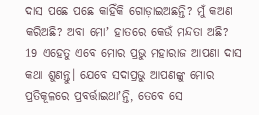ଦାସ ପଛେ ପଛେ କାହିଁକି ଗୋଡ଼ାଇଅଛନ୍ତି? ମୁଁ କଅଣ କରିଅଛି? ଅବା ମୋʼ ହାତରେ କେଉଁ ମନ୍ଦତା ଅଛି?
19 ଏହେତୁ ଏବେ ମୋର ପ୍ରଭୁ ମହାରାଜ ଆପଣା ଦାସ କଥା ଶୁଣନ୍ତୁ। ଯେବେ ସଦାପ୍ରଭୁ ଆପଣଙ୍କୁ ମୋର ପ୍ରତିକୂଳରେ ପ୍ରବର୍ତ୍ତାଇଥାʼନ୍ତି, ତେବେ ସେ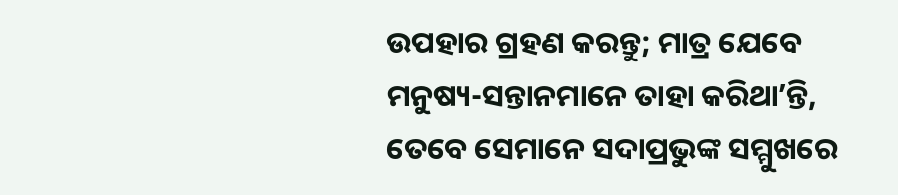ଉପହାର ଗ୍ରହଣ କରନ୍ତୁ; ମାତ୍ର ଯେବେ ମନୁଷ୍ୟ-ସନ୍ତାନମାନେ ତାହା କରିଥାʼନ୍ତି, ତେବେ ସେମାନେ ସଦାପ୍ରଭୁଙ୍କ ସମ୍ମୁଖରେ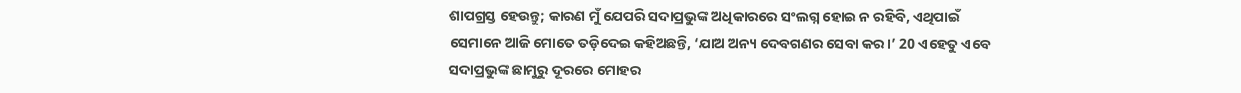ଶାପଗ୍ରସ୍ତ ହେଉନ୍ତୁ; କାରଣ ମୁଁ ଯେପରି ସଦାପ୍ରଭୁଙ୍କ ଅଧିକାରରେ ସଂଲଗ୍ନ ହୋଇ ନ ରହିବି, ଏଥିପାଇଁ ସେମାନେ ଆଜି ମୋତେ ତଡ଼ିଦେଇ କହିଅଛନ୍ତି, ‘ଯାଅ ଅନ୍ୟ ଦେବଗଣର ସେବା କର।’ 20 ଏହେତୁ ଏବେ ସଦାପ୍ରଭୁଙ୍କ ଛାମୁରୁ ଦୂରରେ ମୋହର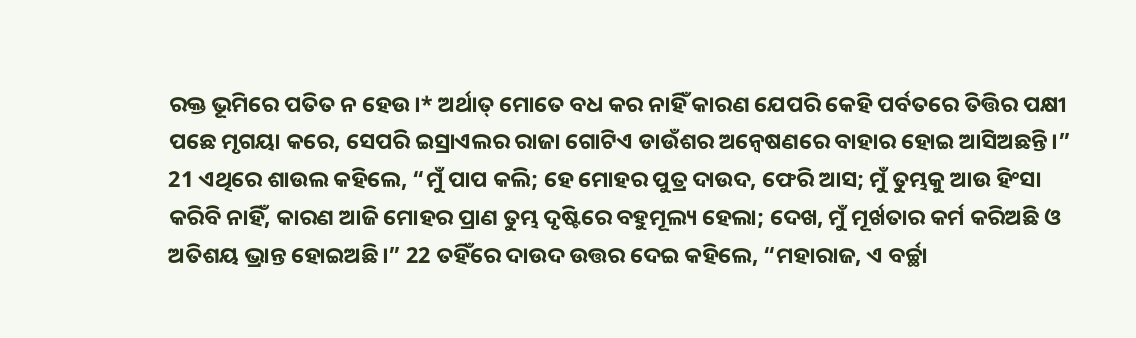ରକ୍ତ ଭୂମିରେ ପତିତ ନ ହେଉ।* ଅର୍ଥାତ୍ ମୋତେ ବଧ କର ନାହିଁ କାରଣ ଯେପରି କେହି ପର୍ବତରେ ତିତ୍ତିର ପକ୍ଷୀ ପଛେ ମୃଗୟା କରେ, ସେପରି ଇସ୍ରାଏଲର ରାଜା ଗୋଟିଏ ଡାଉଁଶର ଅନ୍ୱେଷଣରେ ବାହାର ହୋଇ ଆସିଅଛନ୍ତି।”
21 ଏଥିରେ ଶାଉଲ କହିଲେ, “ମୁଁ ପାପ କଲି; ହେ ମୋହର ପୁତ୍ର ଦାଉଦ, ଫେରି ଆସ; ମୁଁ ତୁମ୍ଭକୁ ଆଉ ହିଂସା କରିବି ନାହିଁ, କାରଣ ଆଜି ମୋହର ପ୍ରାଣ ତୁମ୍ଭ ଦୃଷ୍ଟିରେ ବହୁମୂଲ୍ୟ ହେଲା; ଦେଖ, ମୁଁ ମୂର୍ଖତାର କର୍ମ କରିଅଛି ଓ ଅତିଶୟ ଭ୍ରାନ୍ତ ହୋଇଅଛି।” 22 ତହିଁରେ ଦାଉଦ ଉତ୍ତର ଦେଇ କହିଲେ, “ମହାରାଜ, ଏ ବର୍ଚ୍ଛା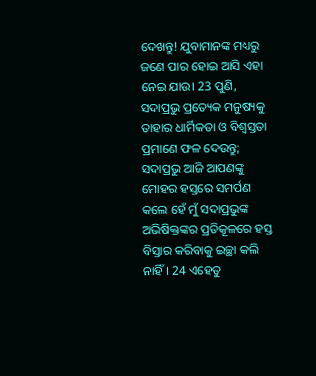ଦେଖନ୍ତୁ! ଯୁବାମାନଙ୍କ ମଧ୍ୟରୁ ଜଣେ ପାର ହୋଇ ଆସି ଏହା ନେଇ ଯାଉ। 23 ପୁଣି, ସଦାପ୍ରଭୁ ପ୍ରତ୍ୟେକ ମନୁଷ୍ୟକୁ ତାହାର ଧାର୍ମିକତା ଓ ବିଶ୍ୱସ୍ତତା ପ୍ରମାଣେ ଫଳ ଦେଉନ୍ତୁ; ସଦାପ୍ରଭୁ ଆଜି ଆପଣଙ୍କୁ ମୋହର ହସ୍ତରେ ସମର୍ପଣ କଲେ ହେଁ ମୁଁ ସଦାପ୍ରଭୁଙ୍କ ଅଭିଷିକ୍ତଙ୍କର ପ୍ରତିକୂଳରେ ହସ୍ତ ବିସ୍ତାର କରିବାକୁ ଇଚ୍ଛା କଲି ନାହିଁ। 24 ଏହେତୁ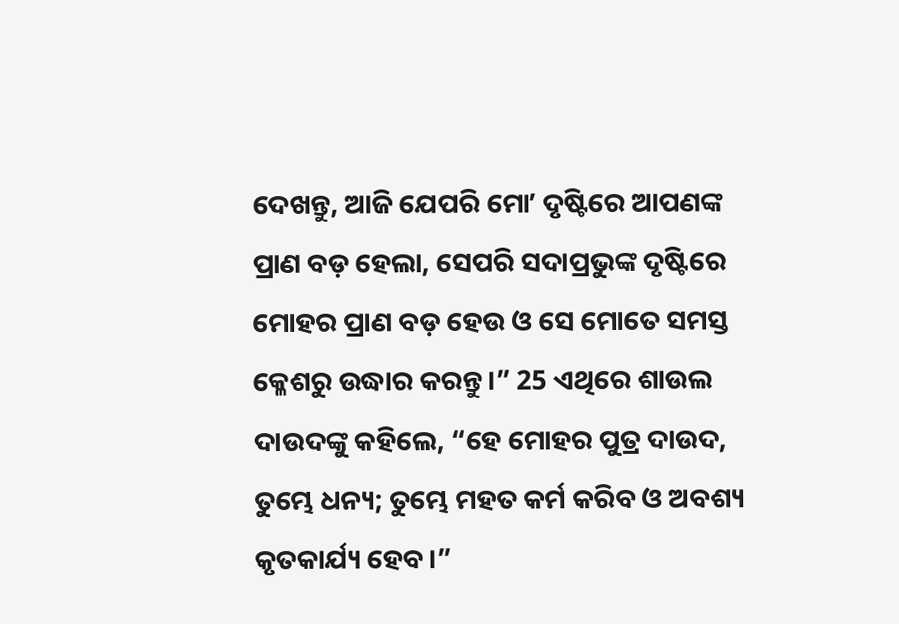ଦେଖନ୍ତୁ, ଆଜି ଯେପରି ମୋʼ ଦୃଷ୍ଟିରେ ଆପଣଙ୍କ ପ୍ରାଣ ବଡ଼ ହେଲା, ସେପରି ସଦାପ୍ରଭୁଙ୍କ ଦୃଷ୍ଟିରେ ମୋହର ପ୍ରାଣ ବଡ଼ ହେଉ ଓ ସେ ମୋତେ ସମସ୍ତ କ୍ଳେଶରୁ ଉଦ୍ଧାର କରନ୍ତୁ।” 25 ଏଥିରେ ଶାଉଲ ଦାଉଦଙ୍କୁ କହିଲେ, “ହେ ମୋହର ପୁତ୍ର ଦାଉଦ, ତୁମ୍ଭେ ଧନ୍ୟ; ତୁମ୍ଭେ ମହତ କର୍ମ କରିବ ଓ ଅବଶ୍ୟ କୃତକାର୍ଯ୍ୟ ହେବ।”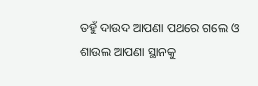ତହୁଁ ଦାଉଦ ଆପଣା ପଥରେ ଗଲେ ଓ ଶାଉଲ ଆପଣା ସ୍ଥାନକୁ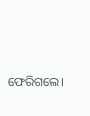ଫେରିଗଲେ।